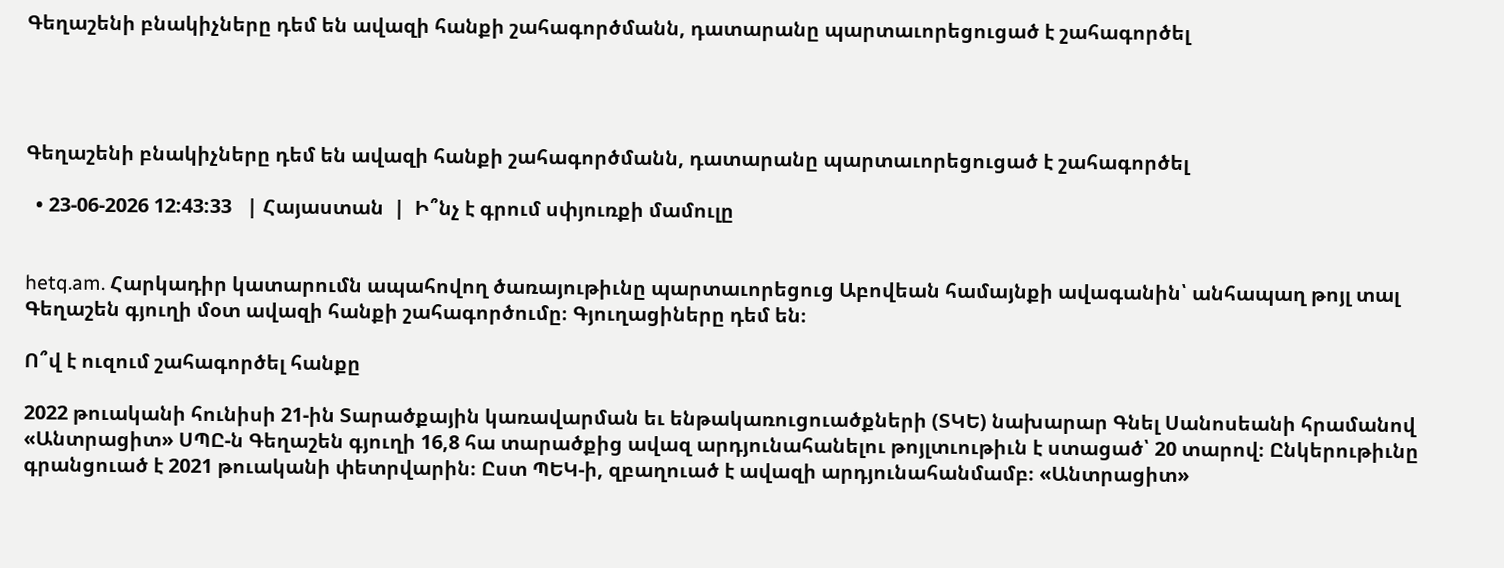Գեղաշենի բնակիչները դեմ են ավազի հանքի շահագործմանն, դատարանը պարտաւորեցուցած է շահագործել




Գեղաշենի բնակիչները դեմ են ավազի հանքի շահագործմանն, դատարանը պարտաւորեցուցած է շահագործել

  • 23-06-2026 12:43:33   | Հայաստան  |  Ի՞նչ է գրում սփյուռքի մամուլը


hetq.am. Հարկադիր կատարումն ապահովող ծառայութիւնը պարտաւորեցուց Աբովեան համայնքի ավագանին՝ անհապաղ թոյլ տալ Գեղաշեն գյուղի մօտ ավազի հանքի շահագործումը։ Գյուղացիները դեմ են։

Ո՞վ է ուզում շահագործել հանքը

2022 թուականի հունիսի 21-ին Տարածքային կառավարման եւ ենթակառուցուածքների (ՏԿԵ) նախարար Գնել Սանոսեանի հրամանով «Անտրացիտ» ՍՊԸ-ն Գեղաշեն գյուղի 16,8 հա տարածքից ավազ արդյունահանելու թոյլտւութիւն է ստացած՝ 20 տարով։ Ընկերութիւնը գրանցուած է 2021 թուականի փետրվարին։ Ըստ ՊԵԿ-ի, զբաղուած է ավազի արդյունահանմամբ։ «Անտրացիտ»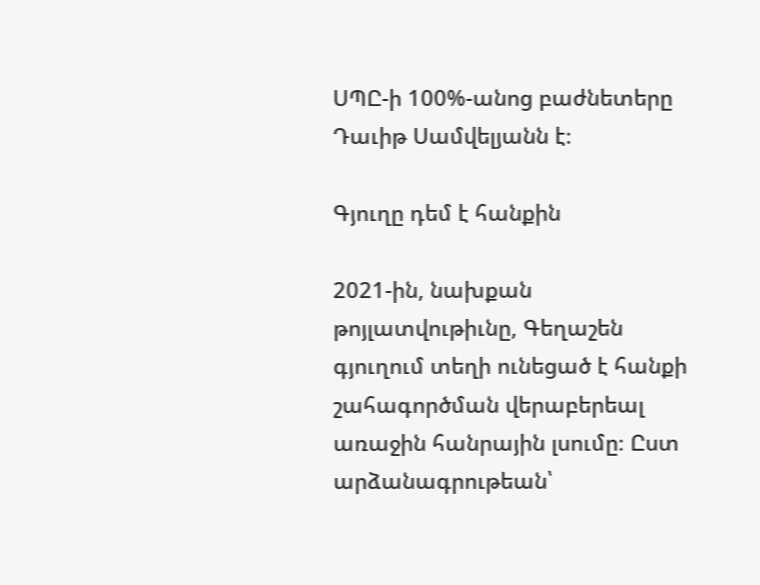ՍՊԸ-ի 100%-անոց բաժնետերը Դաւիթ Սամվելյանն է։

Գյուղը դեմ է հանքին

2021-ին, նախքան թոյլատվութիւնը, Գեղաշեն գյուղում տեղի ունեցած է հանքի շահագործման վերաբերեալ առաջին հանրային լսումը։ Ըստ արձանագրութեան՝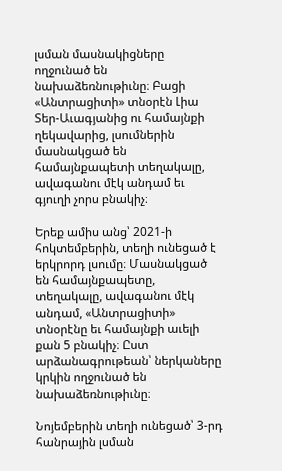լսման մասնակիցները ողջունած են նախաձեռնութիւնը։ Բացի «Անտրացիտի» տնօրէն Լիա Տեր-Աւագյանից ու համայնքի ղեկավարից, լսումներին մասնակցած են համայնքապետի տեղակալը, ավագանու մէկ անդամ եւ գյուղի չորս բնակիչ։

Երեք ամիս անց՝ 2021-ի հոկտեմբերին, տեղի ունեցած է երկրորդ լսումը։ Մասնակցած են համայնքապետը, տեղակալը, ավագանու մէկ անդամ, «Անտրացիտի» տնօրէնը եւ համայնքի աւելի քան 5 բնակիչ։ Ըստ արձանագրութեան՝ ներկաները կրկին ողջունած են նախաձեռնութիւնը։

Նոյեմբերին տեղի ունեցած՝ 3-րդ հանրային լսման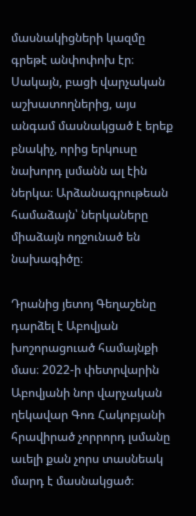մասնակիցների կազմը գրեթէ անփոփոխ էր։ Սակայն, բացի վարչական աշխատողներից, այս անգամ մասնակցած է երեք բնակիչ, որից երկուսը նախորդ լսմանն ալ էին ներկա։ Արձանագրութեան համաձայն՝ ներկաները միաձայն ողջունած են նախագիծը։

Դրանից յետոյ Գեղաշենը դարձել է Աբովյան խոշորացուած համայնքի մաս։ 2022-ի փետրվարին Աբովյանի նոր վարչական ղեկավար Գոռ Հակոբյանի հրավիրած չորրորդ լսմանը աւելի քան չորս տասնեակ մարդ է մասնակցած։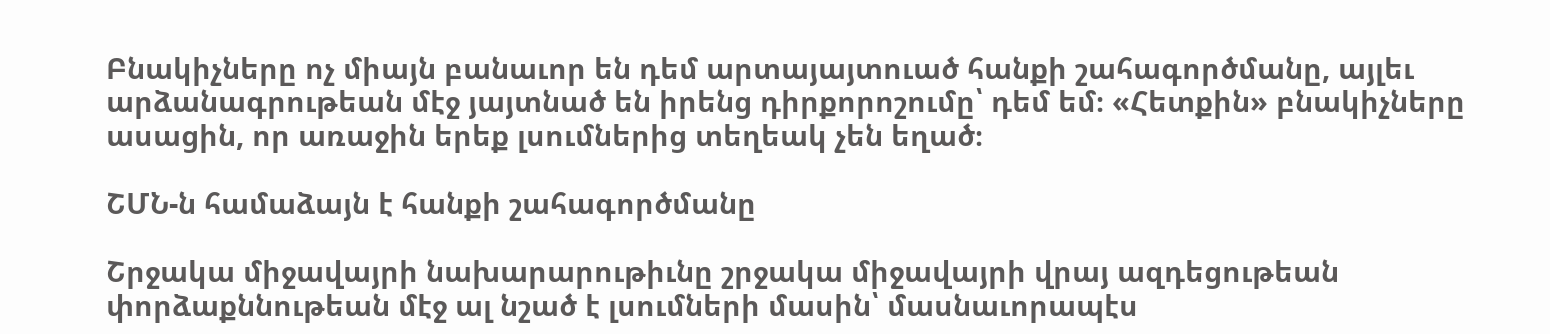Բնակիչները ոչ միայն բանաւոր են դեմ արտայայտուած հանքի շահագործմանը, այլեւ արձանագրութեան մէջ յայտնած են իրենց դիրքորոշումը՝ դեմ եմ։ «Հետքին» բնակիչները ասացին, որ առաջին երեք լսումներից տեղեակ չեն եղած։

ՇՄՆ-ն համաձայն է հանքի շահագործմանը

Շրջակա միջավայրի նախարարութիւնը շրջակա միջավայրի վրայ ազդեցութեան փորձաքննութեան մէջ ալ նշած է լսումների մասին՝ մասնաւորապէս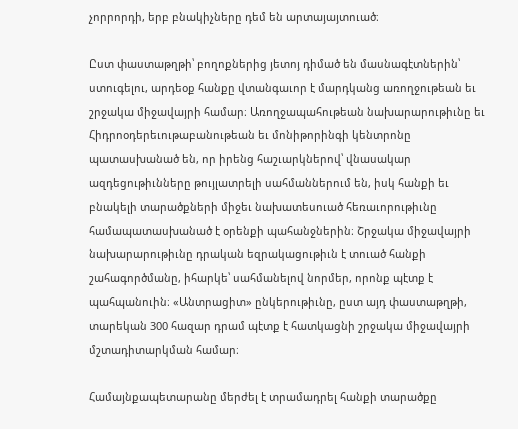չորրորդի, երբ բնակիչները դեմ են արտայայտուած։

Ըստ փաստաթղթի՝ բողոքներից յետոյ դիմած են մասնագէտներին՝ ստուգելու, արդեօք հանքը վտանգաւոր է մարդկանց առողջութեան եւ շրջակա միջավայրի համար։ Առողջապահութեան նախարարութիւնը եւ Հիդրոօդերեւութաբանութեան եւ մոնիթորինգի կենտրոնը պատասխանած են, որ իրենց հաշւարկներով՝ վնասակար ազդեցութիւնները թույլատրելի սահմաններում են, իսկ հանքի եւ բնակելի տարածքների միջեւ նախատեսուած հեռաւորութիւնը համապատասխանած է օրենքի պահանջներին։ Շրջակա միջավայրի նախարարութիւնը դրական եզրակացութիւն է տուած հանքի շահագործմանը, իհարկե՝ սահմանելով նորմեր, որոնք պէտք է պահպանուին։ «Անտրացիտ» ընկերութիւնը, ըստ այդ փաստաթղթի, տարեկան 300 հազար դրամ պէտք է հատկացնի շրջակա միջավայրի մշտադիտարկման համար։

Համայնքապետարանը մերժել է տրամադրել հանքի տարածքը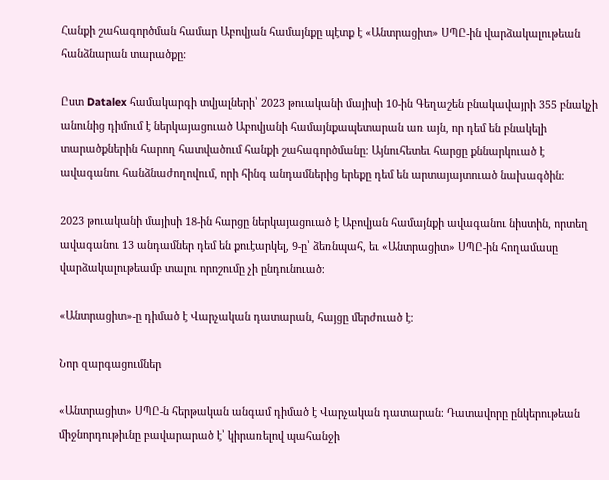Հանքի շահագործման համար Աբովյան համայնքը պէտք է «Անտրացիտ» ՍՊԸ-ին վարձակալութեան հանձնարան տարածքը։

Ըստ Datalex համակարգի տվյալների՝ 2023 թուականի մայիսի 10-ին Գեղաշեն բնակավայրի 355 բնակչի անունից դիմում է ներկայացուած Աբովյանի համայնքապետարան առ այն, որ դեմ են բնակելի տարածքներին հարող հատվածում հանքի շահագործմանը։ Այնուհետեւ հարցը քննարկուած է ավագանու հանձնաժողովում, որի հինգ անդամներից երեքը դեմ են արտայայտուած նախագծին։

2023 թուականի մայիսի 18-ին հարցը ներկայացուած է Աբովյան համայնքի ավագանու նիստին, որտեղ ավագանու 13 անդամներ դեմ են քուէարկել, 9-ը՝ ձեռնպահ, եւ «Անտրացիտ» ՍՊԸ-ին հողամասը վարձակալութեամբ տալու որոշումը չի ընդունուած։

«Անտրացիտ»-ը դիմած է Վարչական դատարան, հայցը մերժուած է։

Նոր զարգացումներ

«Անտրացիտ» ՍՊԸ-ն հերթական անգամ դիմած է Վարչական դատարան։ Դատավորը ընկերութեան միջնորդութիւնը բավարարած է՝ կիրառելով պահանջի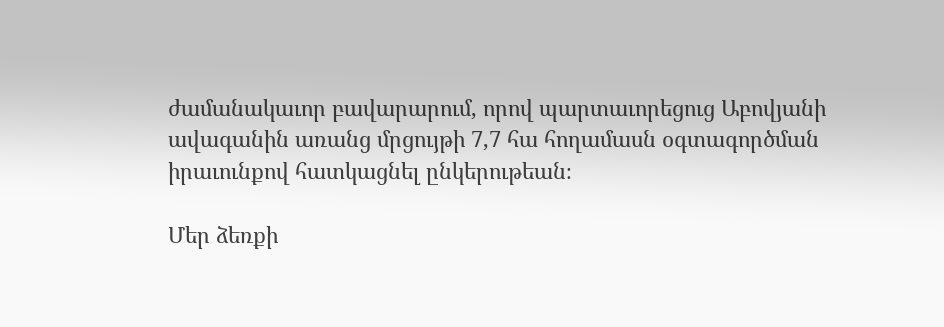ժամանակաւոր բավարարում, որով պարտաւորեցուց Աբովյանի ավագանին առանց մրցույթի 7,7 հա հողամասն օգտագործման իրաւունքով հատկացնել ընկերութեան։

Մեր ձեռքի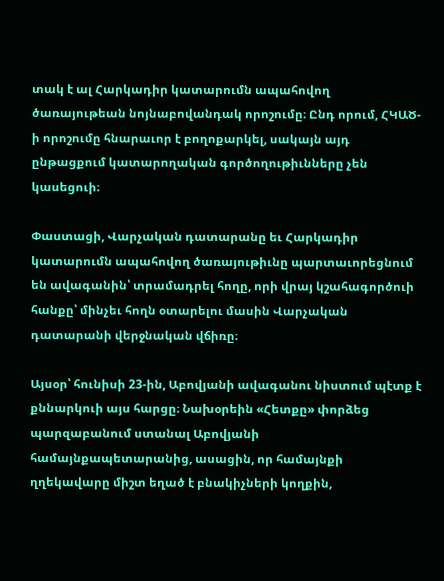տակ է ալ Հարկադիր կատարումն ապահովող ծառայութեան նոյնաբովանդակ որոշումը։ Ընդ որում, ՀԿԱԾ-ի որոշումը հնարաւոր է բողոքարկել, սակայն այդ ընթացքում կատարողական գործողութիւնները չեն կասեցուի։

Փաստացի, Վարչական դատարանը եւ Հարկադիր կատարումն ապահովող ծառայութիւնը պարտաւորեցնում են ավագանին՝ տրամադրել հողը, որի վրայ կշահագործուի հանքը՝ մինչեւ հողն օտարելու մասին Վարչական դատարանի վերջնական վճիռը։

Այսօր՝ հունիսի 23-ին, Աբովյանի ավագանու նիստում պէտք է քննարկուի այս հարցը։ Նախօրեին «Հետքը» փորձեց պարզաբանում ստանալ Աբովյանի համայնքապետարանից, ասացին, որ համայնքի ղղեկավարը միշտ եղած է բնակիչների կողքին,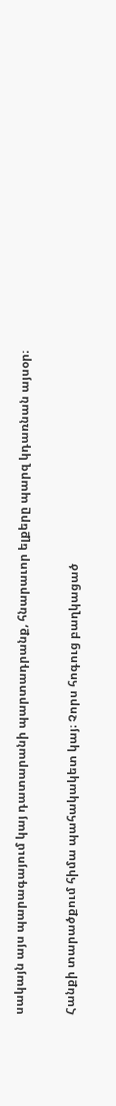սակայն այս պարագայում կայ դատարանի պարտադրանք, հնարաւոր ելքերը պարզ կդառնան այսօր։

Հանքի տարածքում հիմա պահակակետ կայ։ Չորս հոգուց բաղկացած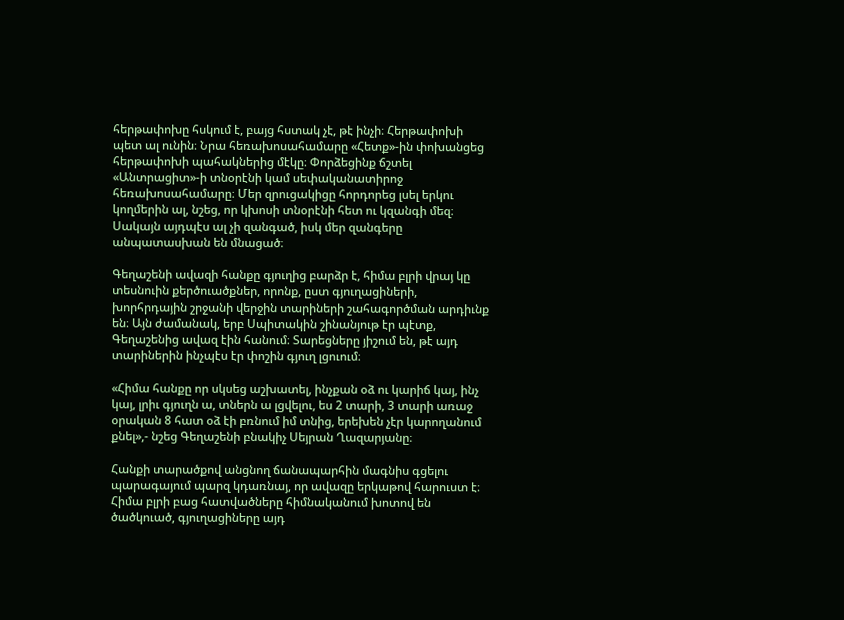հերթափոխը հսկում է, բայց հստակ չէ, թէ ինչի։ Հերթափոխի պետ ալ ունին։ Նրա հեռախոսահամարը «Հետք»-ին փոխանցեց հերթափոխի պահակներից մէկը։ Փորձեցինք ճշտել «Անտրացիտ»-ի տնօրէնի կամ սեփականատիրոջ հեռախոսահամարը։ Մեր զրուցակիցը հորդորեց լսել երկու կողմերին ալ, նշեց, որ կխոսի տնօրէնի հետ ու կզանգի մեզ։ Սակայն այդպէս ալ չի զանգած, իսկ մեր զանգերը անպատասխան են մնացած։

Գեղաշենի ավազի հանքը գյուղից բարձր է, հիմա բլրի վրայ կը տեսնուին քերծուածքներ, որոնք, ըստ գյուղացիների, խորհրդային շրջանի վերջին տարիների շահագործման արդիւնք են։ Այն ժամանակ, երբ Սպիտակին շինանյութ էր պէտք, Գեղաշենից ավազ էին հանում։ Տարեցները յիշում են, թէ այդ տարիներին ինչպէս էր փոշին գյուղ լցուում։

«Հիմա հանքը որ սկսեց աշխատել, ինչքան օձ ու կարիճ կայ, ինչ կայ, լրիւ գյուղն ա, տներն ա լցվելու, ես 2 տարի, 3 տարի առաջ օրական 8 հատ օձ էի բռնում իմ տնից, երեխեն չէր կարողանում քնել»,- նշեց Գեղաշենի բնակիչ Սեյրան Ղազարյանը։

Հանքի տարածքով անցնող ճանապարհին մագնիս գցելու պարագայում պարզ կդառնայ, որ ավազը երկաթով հարուստ է։ Հիմա բլրի բաց հատվածները հիմնականում խոտով են ծածկուած, գյուղացիները այդ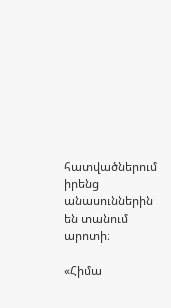հատվածներում իրենց անասուններին են տանում արոտի։

«Հիմա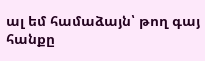ալ եմ համաձայն՝ թող գայ հանքը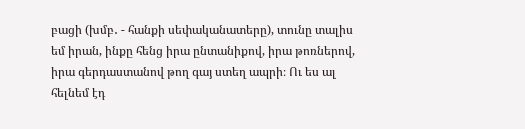բացի (խմբ․ - հանքի սեփականատերը), տունը տալիս եմ իրան, ինքը հենց իրա ընտանիքով, իրա թոռներով, իրա գերդաստանով թող գայ ստեղ ապրի։ Ու ես ալ հելնեմ էդ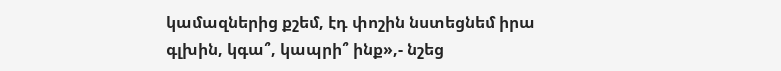կամազներից քշեմ, էդ փոշին նստեցնեմ իրա գլխին, կգա՞, կապրի՞ ինք»,- նշեց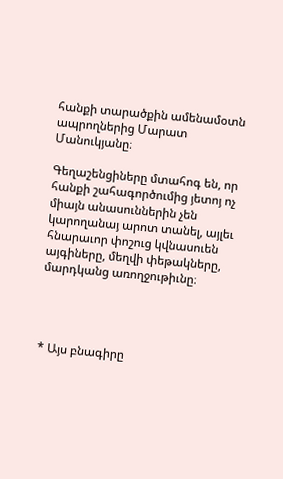հանքի տարածքին ամենամօտն ապրողներից Մարատ Մանուկյանը։

Գեղաշենցիները մտահոգ են, որ հանքի շահագործումից յետոյ ոչ միայն անասուններին չեն կարողանայ արոտ տանել, այլեւ հնարաւոր փոշուց կվնասուեն այգիները, մեղվի փեթակները, մարդկանց առողջութիւնը։




* Այս բնագիրը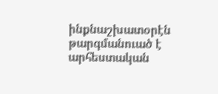ինքնաշխատօրէն թարգմանուած է արհեստական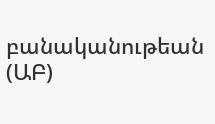բանականութեան (ԱԲ)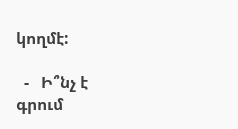կողմէ:

  -   Ի՞նչ է գրում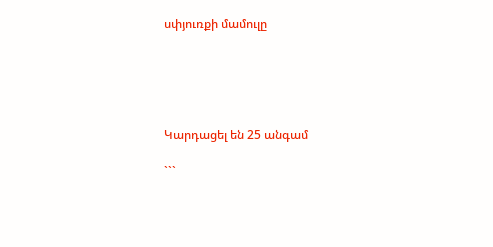սփյուռքի մամուլը





Կարդացել են 25 անգամ

```